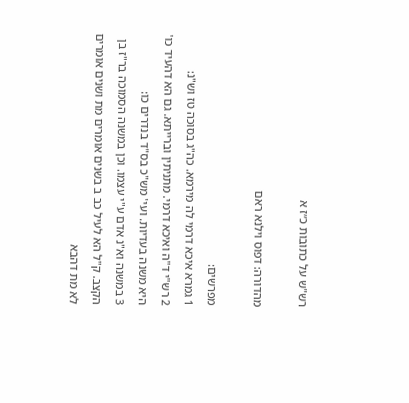רש"ש על כתובות כ״ז א

מהדורה: דפוס וילנא ראם

מפרשים:
1 גמרא איכא דרמי לה מירמא. כה"ג בסוכה טז וש"נ:
2 רש"י ד"ה ואיכא דרמי. מתניתין וברייתא. גם הא דהעיד כו' היא משנה בעדיות. ועי' מש"כ בס"ד בנדרים כו:
3 במשנה וא"נ אדם ע"י עצמו. וכן במשנה הסמוכה בר"ז בן הקצב. ק"ל הא לעיל כב ב בשנים אומרים מת ושנים אומרים לא מת דהבא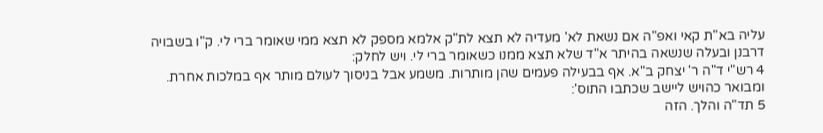עליה בא"ת קאי ואפ"ה אם נשאת לא' מעדיה לא תצא לת"ק אלמא מספק לא תצא ממי שאומר ברי לי. ק"ו בשבויה דרבנן ובעלה שנשאה בהיתר א"ד שלא תצא ממנו כשאומר ברי לי. ויש לחלק:
4 רש"י ד"ה ר' יצחק ב"א. אף בבעילה פעמים שהן מותרות. משמע אבל בניסוך לעולם מותר אף במלכות אחרת. ומבואר כהויש ליישב שכתבו התוס':
5 תד"ה והלך. הזה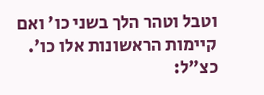וטבל וטהר הלך בשני כו' ואם קיימות הראשונות אלו כו'. כצ"ל: